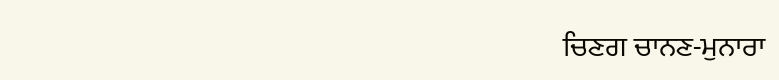ਚਿਣਗ ਚਾਨਣ-ਮੁਨਾਰਾ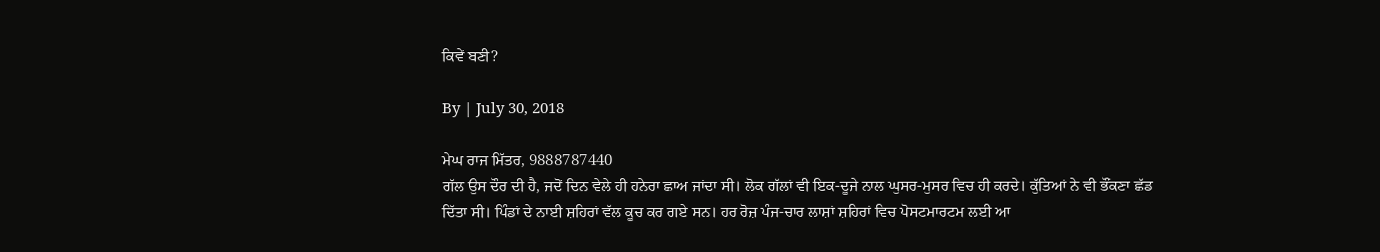ਕਿਵੇਂ ਬਣੀ?

By | July 30, 2018

ਮੇਘ ਰਾਜ ਮਿੱਤਰ, 9888787440
ਗੱਲ ਉਸ ਦੌਰ ਦੀ ਹੈ, ਜਦੋਂ ਦਿਨ ਵੇਲੇ ਹੀ ਹਨੇਰਾ ਛਾਅ ਜਾਂਦਾ ਸੀ। ਲੋਕ ਗੱਲਾਂ ਵੀ ਇਕ-ਦੂਜੇ ਨਾਲ ਘੁਸਰ-ਮੁਸਰ ਵਿਚ ਹੀ ਕਰਦੇ। ਕੁੱਤਿਆਂ ਨੇ ਵੀ ਭੌਂਕਣਾ ਛੱਡ ਦਿੱਤਾ ਸੀ। ਪਿੰਡਾਂ ਦੇ ਨਾਈ ਸ਼ਹਿਰਾਂ ਵੱਲ ਕੂਚ ਕਰ ਗਏ ਸਨ। ਹਰ ਰੋਜ਼ ਪੰਜ-ਚਾਰ ਲਾਸ਼ਾਂ ਸ਼ਹਿਰਾਂ ਵਿਚ ਪੋਸਟਮਾਰਟਮ ਲਈ ਆ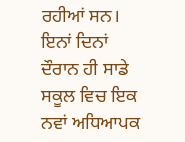ਰਹੀਆਂ ਸਨ। ਇਨਾਂ ਦਿਨਾਂ ਦੌਰਾਨ ਹੀ ਸਾਡੇ ਸਕੂਲ ਵਿਚ ਇਕ ਨਵਾਂ ਅਧਿਆਪਕ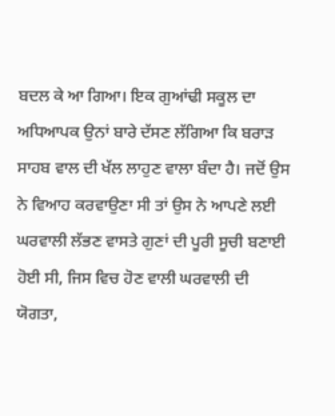ਬਦਲ ਕੇ ਆ ਗਿਆ। ਇਕ ਗੁਆਂਢੀ ਸਕੂਲ ਦਾ ਅਧਿਆਪਕ ਉਨਾਂ ਬਾਰੇ ਦੱਸਣ ਲੱਗਿਆ ਕਿ ਬਰਾੜ ਸਾਹਬ ਵਾਲ ਦੀ ਖੱਲ ਲਾਹੁਣ ਵਾਲਾ ਬੰਦਾ ਹੈ। ਜਦੋਂ ਉਸ ਨੇ ਵਿਆਹ ਕਰਵਾਉਣਾ ਸੀ ਤਾਂ ਉਸ ਨੇ ਆਪਣੇ ਲਈ ਘਰਵਾਲੀ ਲੱਭਣ ਵਾਸਤੇ ਗੁਣਾਂ ਦੀ ਪੂਰੀ ਸੂਚੀ ਬਣਾਈ ਹੋਈ ਸੀ, ਜਿਸ ਵਿਚ ਹੋਣ ਵਾਲੀ ਘਰਵਾਲੀ ਦੀ ਯੋਗਤਾ,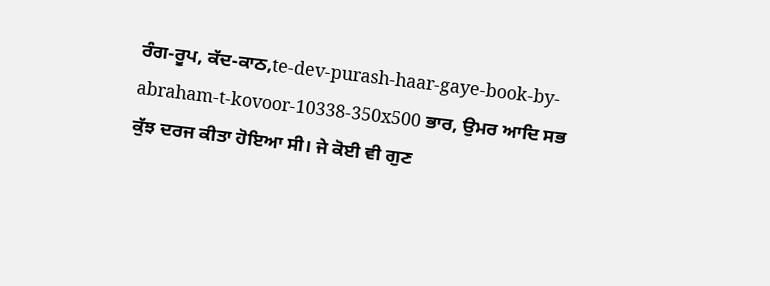ਰੰਗ-ਰੂਪ, ਕੱਦ-ਕਾਠ,te-dev-purash-haar-gaye-book-by-abraham-t-kovoor-10338-350x500 ਭਾਰ, ਉਮਰ ਆਦਿ ਸਭ ਕੁੱਝ ਦਰਜ ਕੀਤਾ ਹੋਇਆ ਸੀ। ਜੇ ਕੋਈ ਵੀ ਗੁਣ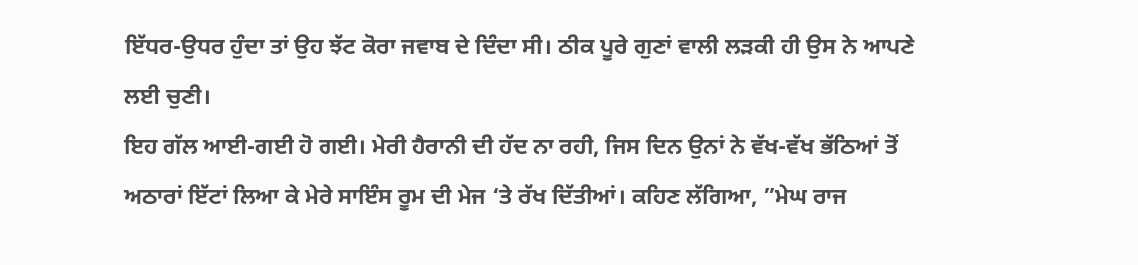ਇੱਧਰ-ਉਧਰ ਹੁੰਦਾ ਤਾਂ ਉਹ ਝੱਟ ਕੋਰਾ ਜਵਾਬ ਦੇ ਦਿੰਦਾ ਸੀ। ਠੀਕ ਪੂਰੇ ਗੁਣਾਂ ਵਾਲੀ ਲੜਕੀ ਹੀ ਉਸ ਨੇ ਆਪਣੇ ਲਈ ਚੁਣੀ।
ਇਹ ਗੱਲ ਆਈ-ਗਈ ਹੋ ਗਈ। ਮੇਰੀ ਹੈਰਾਨੀ ਦੀ ਹੱਦ ਨਾ ਰਹੀ, ਜਿਸ ਦਿਨ ਉਨਾਂ ਨੇ ਵੱਖ-ਵੱਖ ਭੱਠਿਆਂ ਤੋਂ ਅਠਾਰਾਂ ਇੱਟਾਂ ਲਿਆ ਕੇ ਮੇਰੇ ਸਾਇੰਸ ਰੂਮ ਦੀ ਮੇਜ ‘ਤੇ ਰੱਖ ਦਿੱਤੀਆਂ। ਕਹਿਣ ਲੱਗਿਆ, ”ਮੇਘ ਰਾਜ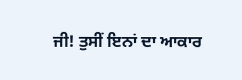ਜੀ! ਤੁਸੀਂ ਇਨਾਂ ਦਾ ਆਕਾਰ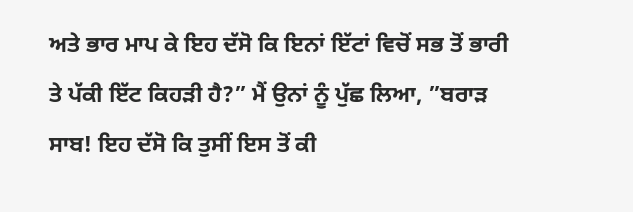ਅਤੇ ਭਾਰ ਮਾਪ ਕੇ ਇਹ ਦੱਸੋ ਕਿ ਇਨਾਂ ਇੱਟਾਂ ਵਿਚੋਂ ਸਭ ਤੋਂ ਭਾਰੀ ਤੇ ਪੱਕੀ ਇੱਟ ਕਿਹੜੀ ਹੈ?” ਮੈਂ ਉਨਾਂ ਨੂੰ ਪੁੱਛ ਲਿਆ, ”ਬਰਾੜ ਸਾਬ! ਇਹ ਦੱਸੋ ਕਿ ਤੁਸੀਂ ਇਸ ਤੋਂ ਕੀ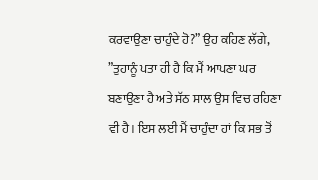ਕਰਵਾਉਣਾ ਚਾਹੁੰਦੇ ਹੋ?” ਉਹ ਕਹਿਣ ਲੱਗੇ, ”ਤੁਹਾਨੂੰ ਪਤਾ ਹੀ ਹੈ ਕਿ ਮੈਂ ਆਪਣਾ ਘਰ ਬਣਾਉਣਾ ਹੈ ਅਤੇ ਸੱਠ ਸਾਲ ਉਸ ਵਿਚ ਰਹਿਣਾ ਵੀ ਹੈ। ਇਸ ਲਈ ਮੈਂ ਚਾਹੁੰਦਾ ਹਾਂ ਕਿ ਸਭ ਤੋਂ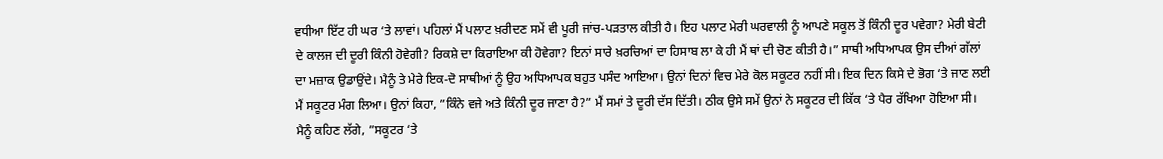ਵਧੀਆ ਇੱਟ ਹੀ ਘਰ ‘ਤੇ ਲਾਵਾਂ। ਪਹਿਲਾਂ ਮੈਂ ਪਲਾਟ ਖ਼ਰੀਦਣ ਸਮੇਂ ਵੀ ਪੂਰੀ ਜਾਂਚ-ਪੜਤਾਲ ਕੀਤੀ ਹੈ। ਇਹ ਪਲਾਟ ਮੇਰੀ ਘਰਵਾਲੀ ਨੂੰ ਆਪਣੇ ਸਕੂਲ ਤੋਂ ਕਿੰਨੀ ਦੂਰ ਪਵੇਗਾ? ਮੇਰੀ ਬੇਟੀ ਦੇ ਕਾਲਜ ਦੀ ਦੂਰੀ ਕਿੰਨੀ ਹੋਵੇਗੀ? ਰਿਕਸ਼ੇ ਦਾ ਕਿਰਾਇਆ ਕੀ ਹੋਵੇਗਾ? ਇਨਾਂ ਸਾਰੇ ਖ਼ਰਚਿਆਂ ਦਾ ਹਿਸਾਬ ਲਾ ਕੇ ਹੀ ਮੈਂ ਥਾਂ ਦੀ ਚੋਣ ਕੀਤੀ ਹੈ।” ਸਾਥੀ ਅਧਿਆਪਕ ਉਸ ਦੀਆਂ ਗੱਲਾਂ ਦਾ ਮਜ਼ਾਕ ਉਡਾਉਂਦੇ। ਮੈਨੂੰ ਤੇ ਮੇਰੇ ਇਕ-ਦੋ ਸਾਥੀਆਂ ਨੂੰ ਉਹ ਅਧਿਆਪਕ ਬਹੁਤ ਪਸੰਦ ਆਇਆ। ਉਨਾਂ ਦਿਨਾਂ ਵਿਚ ਮੇਰੇ ਕੋਲ ਸਕੂਟਰ ਨਹੀਂ ਸੀ। ਇਕ ਦਿਨ ਕਿਸੇ ਦੇ ਭੋਗ ‘ਤੇ ਜਾਣ ਲਈ ਮੈਂ ਸਕੂਟਰ ਮੰਗ ਲਿਆ। ਉਨਾਂ ਕਿਹਾ, ”ਕਿੰਨੇ ਵਜੇ ਅਤੇ ਕਿੰਨੀ ਦੂਰ ਜਾਣਾ ਹੈ?” ਮੈਂ ਸਮਾਂ ਤੇ ਦੂਰੀ ਦੱਸ ਦਿੱਤੀ। ਠੀਕ ਉਸੇ ਸਮੇਂ ਉਨਾਂ ਨੇ ਸਕੂਟਰ ਦੀ ਕਿੱਕ ‘ਤੇ ਪੈਰ ਰੱਖਿਆ ਹੋਇਆ ਸੀ। ਮੈਨੂੰ ਕਹਿਣ ਲੱਗੇ, ”ਸਕੂਟਰ ‘ਤੇ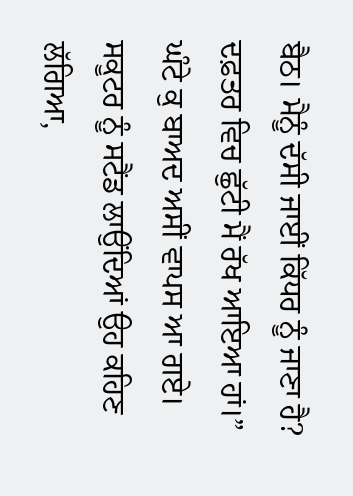ਬੈਠ। ਮੈਨੂੰ ਦੱਸੀ ਜਾਈਂ ਕਿੱਧਰ ਨੂੰ ਜਾਣਾ ਹੈ? ਦਫ਼ਤਰ ਵਿਚ ਛੁੱਟੀ ਮੈਂ ਰੱਖ ਆਇਆ ਹਾਂ।” ਘੰਟੇ ਕੁ ਬਾਅਦ ਅਸੀਂ ਵਾਪਸ ਆ ਗਏ। ਸਕੂਟਰ ਨੂੰ ਸਟੈਂਡ ਲਾਉਂਦਿਆਂ ਉਹ ਕਹਿਣ ਲੱਗਿਆ,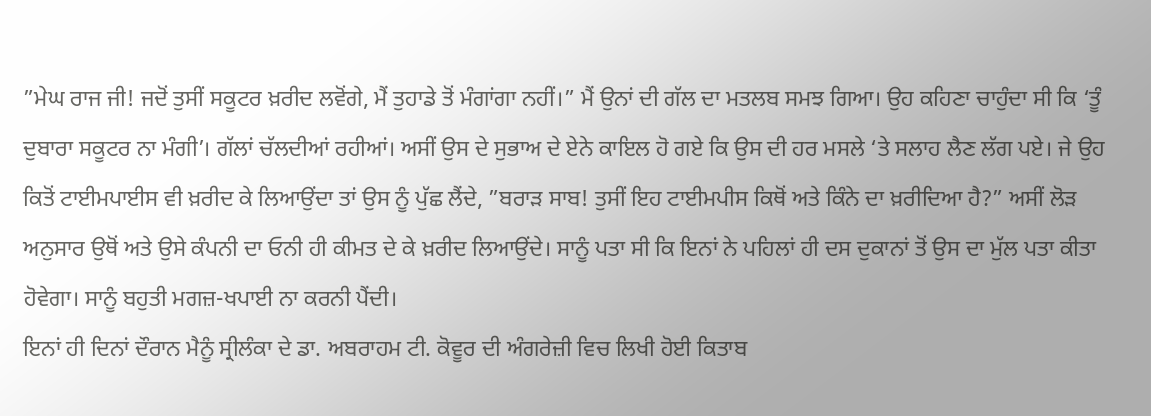”ਮੇਘ ਰਾਜ ਜੀ! ਜਦੋਂ ਤੁਸੀਂ ਸਕੂਟਰ ਖ਼ਰੀਦ ਲਵੋਂਗੇ, ਮੈਂ ਤੁਹਾਡੇ ਤੋਂ ਮੰਗਾਂਗਾ ਨਹੀਂ।” ਮੈਂ ਉਨਾਂ ਦੀ ਗੱਲ ਦਾ ਮਤਲਬ ਸਮਝ ਗਿਆ। ਉਹ ਕਹਿਣਾ ਚਾਹੁੰਦਾ ਸੀ ਕਿ ‘ਤੂੰ ਦੁਬਾਰਾ ਸਕੂਟਰ ਨਾ ਮੰਗੀ’। ਗੱਲਾਂ ਚੱਲਦੀਆਂ ਰਹੀਆਂ। ਅਸੀਂ ਉਸ ਦੇ ਸੁਭਾਅ ਦੇ ਏਨੇ ਕਾਇਲ ਹੋ ਗਏ ਕਿ ਉਸ ਦੀ ਹਰ ਮਸਲੇ ‘ਤੇ ਸਲਾਹ ਲੈਣ ਲੱਗ ਪਏ। ਜੇ ਉਹ ਕਿਤੋਂ ਟਾਈਮਪਾਈਸ ਵੀ ਖ਼ਰੀਦ ਕੇ ਲਿਆਉਂਦਾ ਤਾਂ ਉਸ ਨੂੰ ਪੁੱਛ ਲੈਂਦੇ, ”ਬਰਾੜ ਸਾਬ! ਤੁਸੀਂ ਇਹ ਟਾਈਮਪੀਸ ਕਿਥੋਂ ਅਤੇ ਕਿੰਨੇ ਦਾ ਖ਼ਰੀਦਿਆ ਹੈ?” ਅਸੀਂ ਲੋੜ ਅਨੁਸਾਰ ਉਥੋਂ ਅਤੇ ਉਸੇ ਕੰਪਨੀ ਦਾ ਓਨੀ ਹੀ ਕੀਮਤ ਦੇ ਕੇ ਖ਼ਰੀਦ ਲਿਆਉਂਦੇ। ਸਾਨੂੰ ਪਤਾ ਸੀ ਕਿ ਇਨਾਂ ਨੇ ਪਹਿਲਾਂ ਹੀ ਦਸ ਦੁਕਾਨਾਂ ਤੋਂ ਉਸ ਦਾ ਮੁੱਲ ਪਤਾ ਕੀਤਾ ਹੋਵੇਗਾ। ਸਾਨੂੰ ਬਹੁਤੀ ਮਗਜ਼-ਖਪਾਈ ਨਾ ਕਰਨੀ ਪੈਂਦੀ।
ਇਨਾਂ ਹੀ ਦਿਨਾਂ ਦੌਰਾਨ ਮੈਨੂੰ ਸ੍ਰੀਲੰਕਾ ਦੇ ਡਾ. ਅਬਰਾਹਮ ਟੀ. ਕੋਵੂਰ ਦੀ ਅੰਗਰੇਜ਼ੀ ਵਿਚ ਲਿਖੀ ਹੋਈ ਕਿਤਾਬ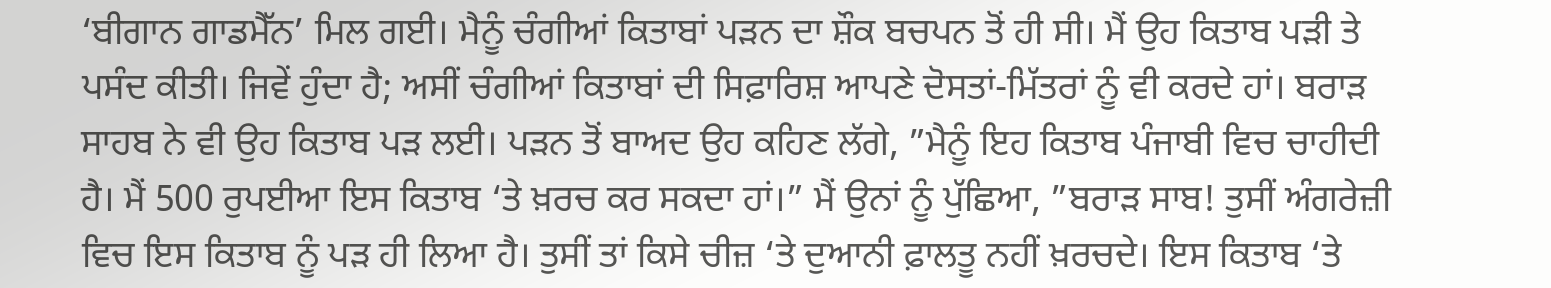‘ਬੀਗਾਨ ਗਾਡਮੈੱਨ’ ਮਿਲ ਗਈ। ਮੈਨੂੰ ਚੰਗੀਆਂ ਕਿਤਾਬਾਂ ਪੜਨ ਦਾ ਸ਼ੌਕ ਬਚਪਨ ਤੋਂ ਹੀ ਸੀ। ਮੈਂ ਉਹ ਕਿਤਾਬ ਪੜੀ ਤੇ ਪਸੰਦ ਕੀਤੀ। ਜਿਵੇਂ ਹੁੰਦਾ ਹੈ; ਅਸੀਂ ਚੰਗੀਆਂ ਕਿਤਾਬਾਂ ਦੀ ਸਿਫ਼ਾਰਿਸ਼ ਆਪਣੇ ਦੋਸਤਾਂ-ਮਿੱਤਰਾਂ ਨੂੰ ਵੀ ਕਰਦੇ ਹਾਂ। ਬਰਾੜ ਸਾਹਬ ਨੇ ਵੀ ਉਹ ਕਿਤਾਬ ਪੜ ਲਈ। ਪੜਨ ਤੋਂ ਬਾਅਦ ਉਹ ਕਹਿਣ ਲੱਗੇ, ”ਮੈਨੂੰ ਇਹ ਕਿਤਾਬ ਪੰਜਾਬੀ ਵਿਚ ਚਾਹੀਦੀ ਹੈ। ਮੈਂ 500 ਰੁਪਈਆ ਇਸ ਕਿਤਾਬ ‘ਤੇ ਖ਼ਰਚ ਕਰ ਸਕਦਾ ਹਾਂ।” ਮੈਂ ਉਨਾਂ ਨੂੰ ਪੁੱਛਿਆ, ”ਬਰਾੜ ਸਾਬ! ਤੁਸੀਂ ਅੰਗਰੇਜ਼ੀ ਵਿਚ ਇਸ ਕਿਤਾਬ ਨੂੰ ਪੜ ਹੀ ਲਿਆ ਹੈ। ਤੁਸੀਂ ਤਾਂ ਕਿਸੇ ਚੀਜ਼ ‘ਤੇ ਦੁਆਨੀ ਫ਼ਾਲਤੂ ਨਹੀਂ ਖ਼ਰਚਦੇ। ਇਸ ਕਿਤਾਬ ‘ਤੇ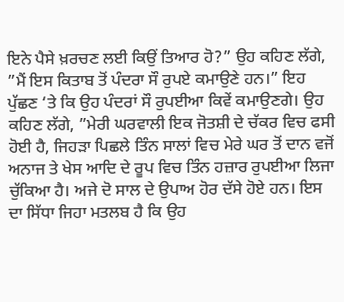ਇਨੇ ਪੈਸੇ ਖ਼ਰਚਣ ਲਈ ਕਿਉਂ ਤਿਆਰ ਹੋ?” ਉਹ ਕਹਿਣ ਲੱਗੇ, ”ਮੈਂ ਇਸ ਕਿਤਾਬ ਤੋਂ ਪੰਦਰਾ ਸੌ ਰੁਪਏ ਕਮਾਉਣੇ ਹਨ।” ਇਹ ਪੁੱਛਣ ‘ਤੇ ਕਿ ਉਹ ਪੰਦਰਾਂ ਸੌ ਰੁਪਈਆ ਕਿਵੇਂ ਕਮਾਉਣਗੇ। ਉਹ ਕਹਿਣ ਲੱਗੇ, ”ਮੇਰੀ ਘਰਵਾਲੀ ਇਕ ਜੋਤਸ਼ੀ ਦੇ ਚੱਕਰ ਵਿਚ ਫਸੀ ਹੋਈ ਹੈ, ਜਿਹੜਾ ਪਿਛਲੇ ਤਿੰਨ ਸਾਲਾਂ ਵਿਚ ਮੇਰੇ ਘਰ ਤੋਂ ਦਾਨ ਵਜੋਂ ਅਨਾਜ ਤੇ ਖੇਸ ਆਦਿ ਦੇ ਰੂਪ ਵਿਚ ਤਿੰਨ ਹਜ਼ਾਰ ਰੁਪਈਆ ਲਿਜਾ ਚੁੱਕਿਆ ਹੈ। ਅਜੇ ਦੋ ਸਾਲ ਦੇ ਉਪਾਅ ਹੋਰ ਦੱਸੇ ਹੋਏ ਹਨ। ਇਸ ਦਾ ਸਿੱਧਾ ਜਿਹਾ ਮਤਲਬ ਹੈ ਕਿ ਉਹ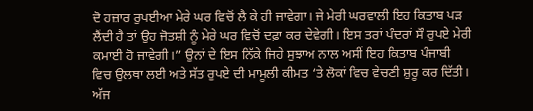ਦੋ ਹਜ਼ਾਰ ਰੁਪਈਆ ਮੇਰੇ ਘਰ ਵਿਚੋਂ ਲੈ ਕੇ ਹੀ ਜਾਵੇਗਾ। ਜੇ ਮੇਰੀ ਘਰਵਾਲੀ ਇਹ ਕਿਤਾਬ ਪੜ ਲੈਂਦੀ ਹੈ ਤਾਂ ਉਹ ਜੋਤਸ਼ੀ ਨੂੰ ਮੇਰੇ ਘਰ ਵਿਚੋਂ ਦਫ਼ਾ ਕਰ ਦੇਵੇਗੀ। ਇਸ ਤਰਾਂ ਪੰਦਰਾਂ ਸੌ ਰੁਪਏ ਮੇਰੀ ਕਮਾਈ ਹੋ ਜਾਵੇਗੀ।” ਉਨਾਂ ਦੇ ਇਸ ਨਿੱਕੇ ਜਿਹੇ ਸੁਝਾਅ ਨਾਲ ਅਸੀਂ ਇਹ ਕਿਤਾਬ ਪੰਜਾਬੀ ਵਿਚ ਉਲਥਾ ਲਈ ਅਤੇ ਸੱਤ ਰੁਪਏ ਦੀ ਮਾਮੂਲੀ ਕੀਮਤ ‘ਤੇ ਲੋਕਾਂ ਵਿਚ ਵੇਚਣੀ ਸ਼ੁਰੂ ਕਰ ਦਿੱਤੀ। ਅੱਜ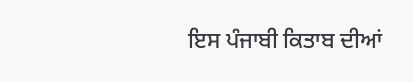ਇਸ ਪੰਜਾਬੀ ਕਿਤਾਬ ਦੀਆਂ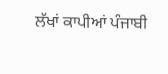ਲੱਖਾਂ ਕਾਪੀਆਂ ਪੰਜਾਬੀ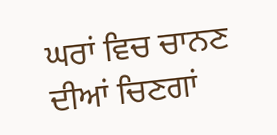ਘਰਾਂ ਵਿਚ ਚਾਨਣ ਦੀਆਂ ਚਿਣਗਾਂ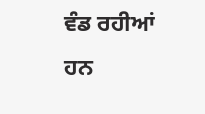ਵੰਡ ਰਹੀਆਂ ਹਨ